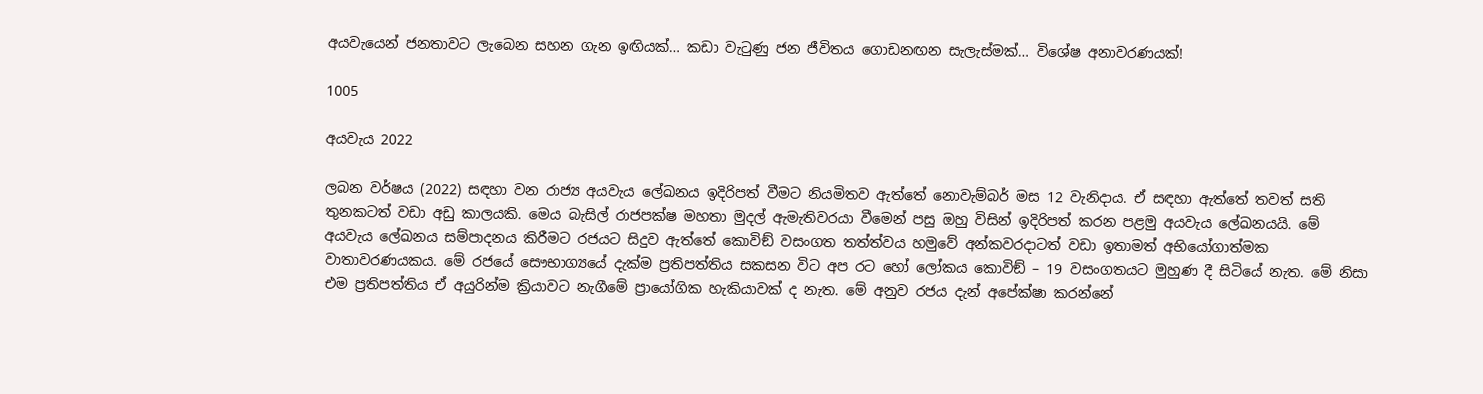අයවැයෙන් ජනතාවට ලැබෙන සහන ගැන ඉඟියක්… කඩා වැටුණු ජන ජීවිතය ගොඩනඟන සැලැස්මක්… විශේෂ අනාවරණයක්!

1005

අයවැය 2022

ලබන වර්ෂය (2022) සඳහා වන රාජ්‍ය අයවැය ලේඛනය ඉදිරිපත් වීමට නියමිතව ඇත්තේ නොවැම්බර් මස 12 වැනිදාය. ඒ සඳහා ඇත්තේ තවත් සති තුනකටත් වඩා අඩු කාලයකි. මෙය බැසිල් රාජපක්ෂ මහතා මුදල් ඇමැතිවරයා වීමෙන් පසු ඔහු විසින් ඉදිරිපත් කරන පළමු අයවැය ලේඛනයයි. මේ අයවැය ලේඛනය සම්පාදනය කිරීමට රජයට සිදුව ඇත්තේ කොවිඞ් වසංගත තත්ත්වය හමුවේ අන්කවරදාටත් වඩා ඉතාමත් අභියෝගාත්මක වාතාවරණයකය. මේ රජයේ සෞභාග්‍යයේ දැක්ම ප්‍රතිපත්තිය සකසන විට අප රට හෝ ලෝකය කොවිඞ් – 19 වසංගතයට මුහුණ දී සිටියේ නැත. මේ නිසා එම ප්‍රතිපත්තිය ඒ අයුරින්ම ක්‍රියාවට නැගීමේ ප්‍රායෝගික හැකියාවක් ද නැත. මේ අනුව රජය දැන් අපේක්ෂා කරන්නේ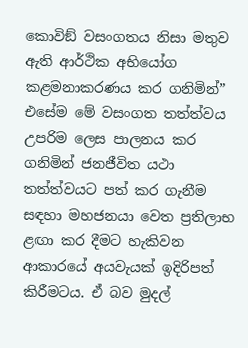කොවිඞ් වසංගතය නිසා මතුව ඇති ආර්ථික අභියෝග කළමනාකරණය කර ගනිමින්” එසේම මේ වසංගත තත්ත්වය උපරිම ලෙස පාලනය කර ගනිමින් ජනජීවිත යථා තත්ත්වයට පත් කර ගැනීම සඳහා මහජනයා වෙත ප්‍රතිලාභ ළඟා කර දීමට හැකිවන ආකාරයේ අයවැයක් ඉදිරිපත් කිරීමටය. ඒ බව මුදල්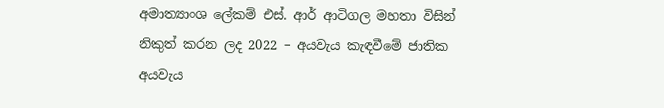අමාත්‍යාංශ ලේකම් එස්. ආර් ආටිගල මහතා විසින් නිකුත් කරන ලද 2022 – අයවැය කැඳවීමේ ජාතික අයවැය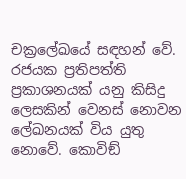චක්‍රලේඛයේ සඳහන් වේ. රජයක ප්‍රතිපත්ති ප්‍රකාශනයක් යනු කිසිදු ලෙසකින් වෙනස් නොවන ලේඛනයක් විය යුතු නොවේ. කොවිඞ්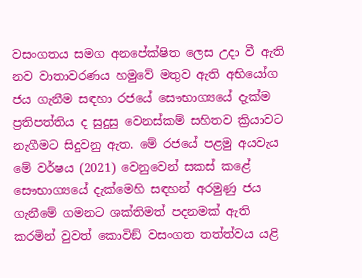වසංගතය සමග අනපේක්ෂිත ලෙස උදා වී ඇති නව වාතාවරණය හමුවේ මතුව ඇති අභියෝග ජය ගැනීම සඳහා රජයේ සෞභාග්‍යයේ දැක්ම ප්‍රතිපත්තිය ද සුදුසු වෙනස්කම් සහිතව ක්‍රියාවට නැගීමට සිදුවනු ඇත. මේ රජයේ පළමු අයවැය මේ වර්ෂය (2021) වෙනුවෙන් සකස් කළේ සෞභාග්‍යයේ දැක්මෙහි සඳහන් අරමුණු ජය ගැනීමේ ගමනට ශක්තිමත් පදනමක් ඇති කරමින් වුවත් කොවිඞ් වසංගත තත්ත්වය යළි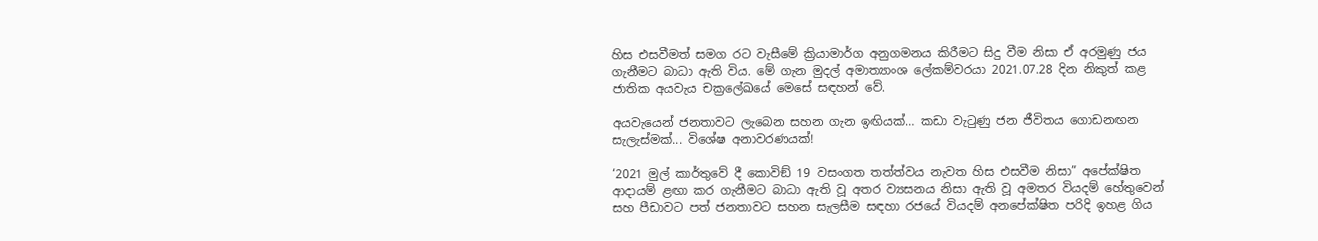හිස එසවීමත් සමග රට වැසීමේ ක්‍රියාමාර්ග අනුගමනය කිරීමට සිදු වීම නිසා ඒ අරමුණු ජය ගැනීමට බාධා ඇති විය. මේ ගැන මුදල් අමාත්‍යාංශ ලේකම්වරයා 2021.07.28 දින නිකුත් කළ ජාතික අයවැය චක්‍රලේඛයේ මෙසේ සඳහන් වේ.

අයවැයෙන් ජනතාවට ලැබෙන සහන ගැන ඉඟියක්… කඩා වැටුණු ජන ජීවිතය ගොඩනඟන සැලැස්මක්... විශේෂ අනාවරණයක්!

‘2021 මුල් කාර්තුවේ දී කොවිඞ් 19 වසංගත තත්ත්වය නැවත හිස එසවීම නිසා” අපේක්ෂිත ආදායම් ළඟා කර ගැනීමට බාධා ඇති වූ අතර ව්‍යසනය නිසා ඇති වූ අමතර වියදම් හේතුවෙන් සහ පීඩාවට පත් ජනතාවට සහන සැලසීම සඳහා රජයේ වියදම් අනපේක්ෂිත පරිදි ඉහළ ගිය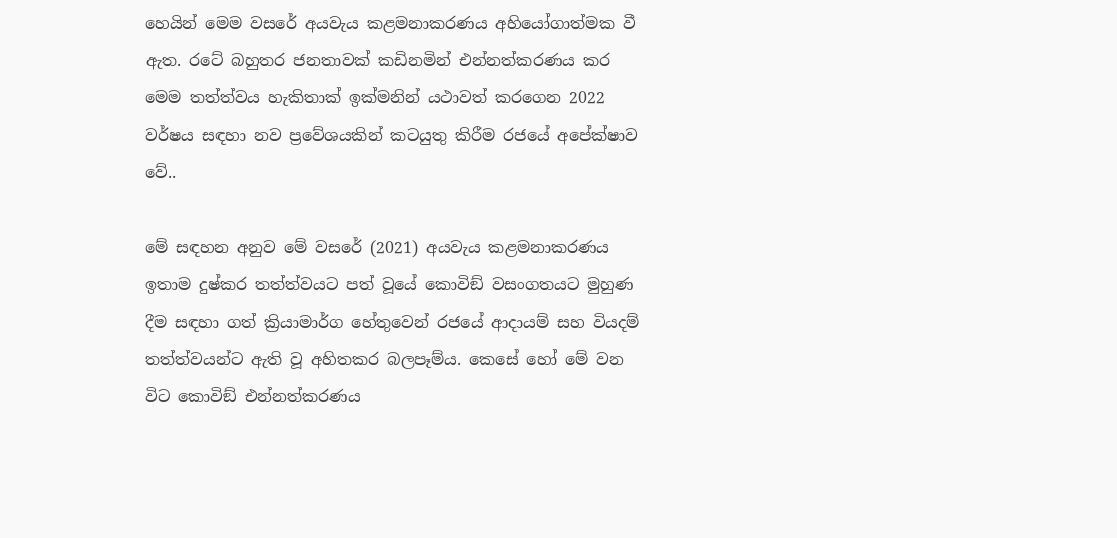හෙයින් මෙම වසරේ අයවැය කළමනාකරණය අහියෝගාත්මක වී ඇත. රටේ බහුතර ජනතාවක් කඩිනමින් එන්නත්කරණය කර මෙම තත්ත්වය හැකිතාක් ඉක්මනින් යථාවත් කරගෙන 2022 වර්ෂය සඳහා නව ප්‍රවේශයකින් කටයුතු කිරීම රජයේ අපේක්ෂාව වේ..

මේ සඳහන අනුව මේ වසරේ (2021) අයවැය කළමනාකරණය ඉතාම දුෂ්කර තත්ත්වයට පත් වූයේ කොවිඞ් වසංගතයට මුහුණ දීම සඳහා ගත් ක්‍රියාමාර්ග හේතුවෙන් රජයේ ආදායම් සහ වියදම් තත්ත්වයන්ට ඇති වූ අහිතකර බලපෑම්ය. කෙසේ හෝ මේ වන විට කොවිඞ් එන්නත්කරණය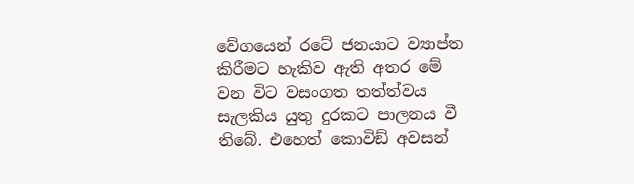වේගයෙන් රටේ ජනයාට ව්‍යාප්ත කිරීමට හැකිව ඇති අතර මේ වන විට වසංගත තත්ත්වය සැලකිය යුතු දුරකට පාලනය වී තිබේ. එහෙත් කොවිඞ් අවසන්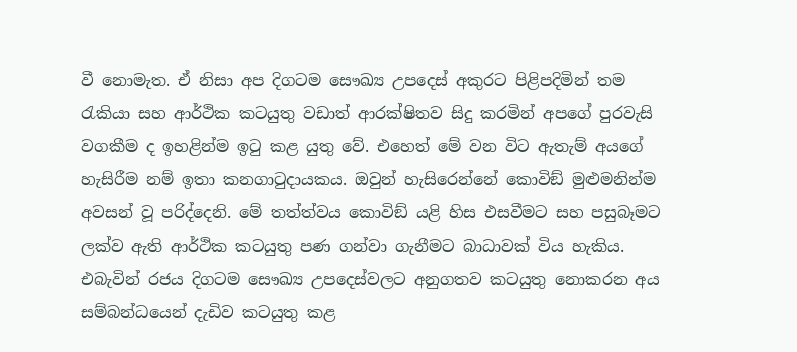වී නොමැත. ඒ නිසා අප දිගටම සෞඛ්‍ය උපදෙස් අකුරට පිළිපදිමින් තම
රැකියා සහ ආර්ථික කටයුතු වඩාත් ආරක්ෂිතව සිදු කරමින් අපගේ පුරවැසි වගකීම ද ඉහළින්ම ඉටු කළ යුතු වේ. එහෙත් මේ වන විට ඇතැම් අයගේ හැසිරීම නම් ඉතා කනගාටුදායකය. ඔවුන් හැසිරෙන්නේ කොවිඞ් මුළුමනින්ම අවසන් වූ පරිද්දෙනි. මේ තත්ත්වය කොවිඞ් යළි හිස එසවීමට සහ පසුබෑමට ලක්ව ඇති ආර්ථික කටයුතු පණ ගන්වා ගැනීමට බාධාවක් විය හැකිය. එබැවින් රජය දිගටම සෞඛ්‍ය උපදෙස්වලට අනුගතව කටයුතු නොකරන අය සම්බන්ධයෙන් දැඩිව කටයුතු කළ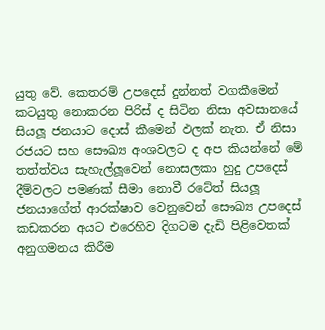යුතු වේ. කෙතරම් උපදෙස් දුන්නත් වගකීමෙන් කටයුතු නොකරන පිරිස් ද සිටින නිසා අවසානයේ සියලූ ජනයාට දොස් කීමෙන් ඵලක් නැත. ඒ නිසා රජයට සහ සෞඛ්‍ය අංශවලට ද අප කියන්නේ මේ තත්ත්වය සැහැල්ලූවෙන් නොසලකා හුදු උපදෙස් දීම්වලට පමණක් සීමා නොවී රටේත් සියලූ ජනයාගේත් ආරක්ෂාව වෙනුවෙන් සෞඛ්‍ය උපදෙස් කඩකරන අයට එරෙහිව දිගටම දැඩි පිළිවෙතක් අනුගමනය කිරීම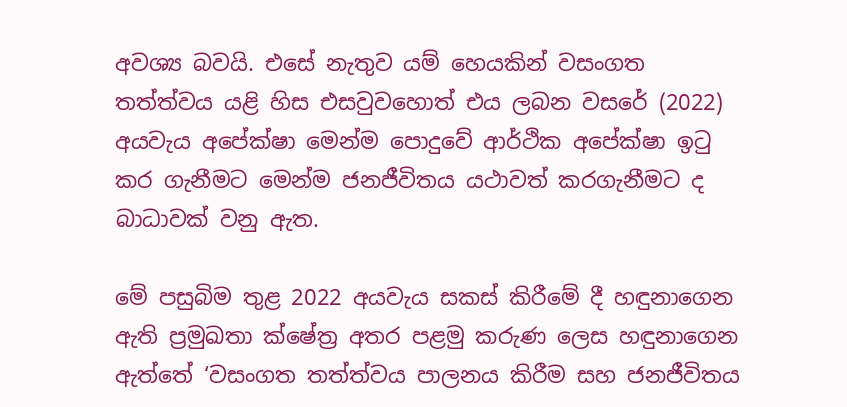අවශ්‍ය බවයි. එසේ නැතුව යම් හෙයකින් වසංගත තත්ත්වය යළි හිස එසවුවහොත් එය ලබන වසරේ (2022) අයවැය අපේක්ෂා මෙන්ම පොදුවේ ආර්ථික අපේක්ෂා ඉටු කර ගැනීමට මෙන්ම ජනජීවිතය යථාවත් කරගැනීමට ද බාධාවක් වනු ඇත.

මේ පසුබිම තුළ 2022 අයවැය සකස් කිරීමේ දී හඳුනාගෙන ඇති ප්‍රමුඛතා ක්ෂේත්‍ර අතර පළමු කරුණ ලෙස හඳුනාගෙන ඇත්තේ ‘වසංගත තත්ත්වය පාලනය කිරීම සහ ජනජීවිතය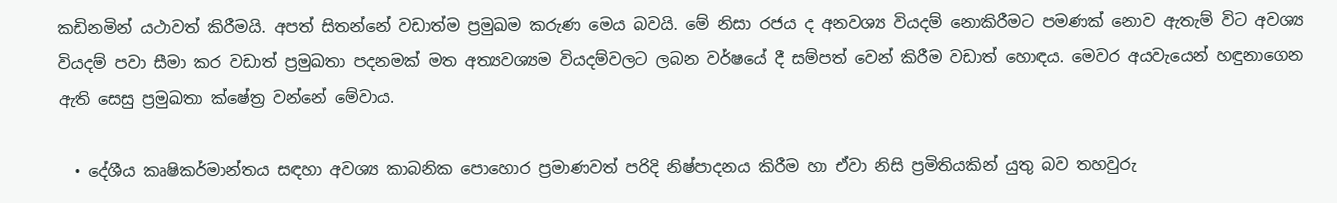කඩිනමින් යථාවත් කිරීමයි. අපත් සිතන්නේ වඩාත්ම ප්‍රමුඛම කරුණ මෙය බවයි. මේ නිසා රජය ද අනවශ්‍ය වියදම් නොකිරීමට පමණක් නොව ඇතැම් විට අවශ්‍ය වියදම් පවා සීමා කර වඩාත් ප්‍රමුඛතා පදනමක් මත අත්‍යවශ්‍යම වියදම්වලට ලබන වර්ෂයේ දී සම්පත් වෙන් කිරීම වඩාත් හොඳය. මෙවර අයවැයෙන් හඳුනාගෙන ඇති සෙසු ප්‍රමුඛතා ක්ෂේත්‍ර වන්නේ මේවාය.

  • දේශීය කෘෂිකර්මාන්තය සඳහා අවශ්‍ය කාබනික පොහොර ප්‍රමාණවත් පරිදි නිෂ්පාදනය කිරීම හා ඒවා නිසි ප්‍රමිතියකින් යුතු බව තහවුරු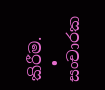කිරීම.
  • සංචාරක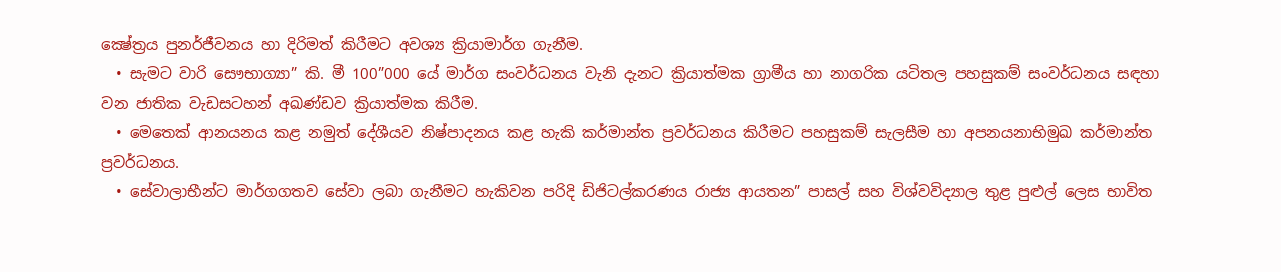ක්‍ෂේත්‍රය පුනර්ජීවනය හා දිරිමත් කිරීමට අවශ්‍ය ක්‍රියාමාර්ග ගැනීම.
  • සැමට වාරි සෞභාග්‍යා” කි. මී 100”000 යේ මාර්ග සංවර්ධනය වැනි දැනට ක්‍රියාත්මක ග්‍රාමීය හා නාගරික යටිතල පහසුකම් සංවර්ධනය සඳහා වන ජාතික වැඩසටහන් අඛණ්ඩව ක්‍රියාත්මක කිරීම.
  • මෙතෙක් ආනයනය කළ නමුත් දේශීයව නිෂ්පාදනය කළ හැකි කර්මාන්ත ප්‍රවර්ධනය කිරීමට පහසුකම් සැලසීම හා අපනයනාභිමුඛ කර්මාන්ත ප්‍රවර්ධනය.
  • සේවාලාභීන්ට මාර්ගගතව සේවා ලබා ගැනීමට හැකිවන පරිදි ඩිජිටල්කරණය රාජ්‍ය ආයතන” පාසල් සහ විශ්වවිද්‍යාල තුළ පුළුල් ලෙස භාවිත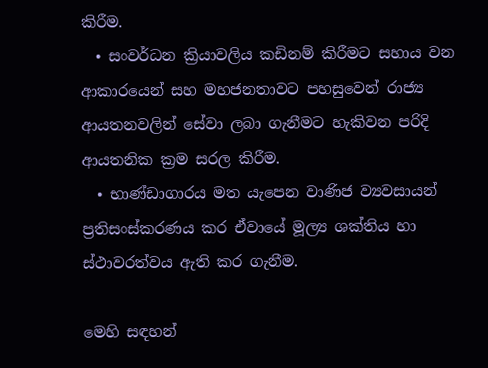කිරීම.
  • සංවර්ධන ක්‍රියාවලිය කඩිනම් කිරීමට සහාය වන ආකාරයෙන් සහ මහජනතාවට පහසුවෙන් රාජ්‍ය ආයතනවලින් සේවා ලබා ගැනීමට හැකිවන පරිදි ආයතනික ක්‍රම සරල කිරීම.
  • භාණ්ඩාගාරය මත යැපෙන වාණිජ ව්‍යවසායන් ප්‍රතිසංස්කරණය කර ඒවායේ මූල්‍ය ශක්තිය හා ස්ථාවරත්වය ඇති කර ගැනීම.

මෙහි සඳහන්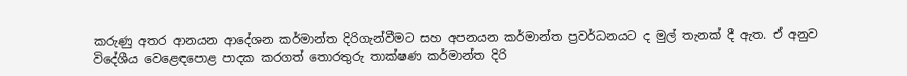කරුණු අතර ආනයන ආදේශන කර්මාන්ත දිරිගැන්වීමට සහ අපනයන කර්මාන්ත ප්‍රවර්ධනයට ද මුල් තැනක් දී ඇත. ඒ අනුව විදේශීය වෙළෙඳපොළ පාදක කරගත් තොරතුරු තාක්ෂණ කර්මාන්ත දිරි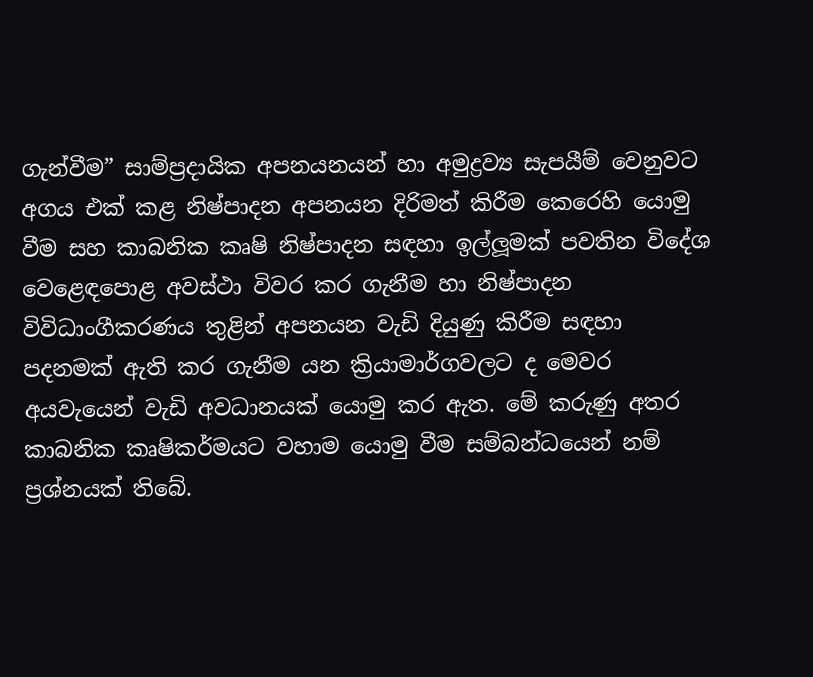ගැන්වීම” සාම්ප්‍රදායික අපනයනයන් හා අමුද්‍රව්‍ය සැපයීම් වෙනුවට අගය එක් කළ නිෂ්පාදන අපනයන දිරිමත් කිරීම කෙරෙහි යොමු වීම සහ කාබනික කෘෂි නිෂ්පාදන සඳහා ඉල්ලූමක් පවතින විදේශ වෙළෙඳපොළ අවස්ථා විවර කර ගැනීම හා නිෂ්පාදන විවිධාංගීකරණය තුළින් අපනයන වැඩි දියුණු කිරීම සඳහා පදනමක් ඇති කර ගැනීම යන ක්‍රියාමාර්ගවලට ද මෙවර අයවැයෙන් වැඩි අවධානයක් යොමු කර ඇත. මේ කරුණු අතර කාබනික කෘෂිකර්මයට වහාම යොමු වීම සම්බන්ධයෙන් නම් ප්‍රශ්නයක් තිබේ.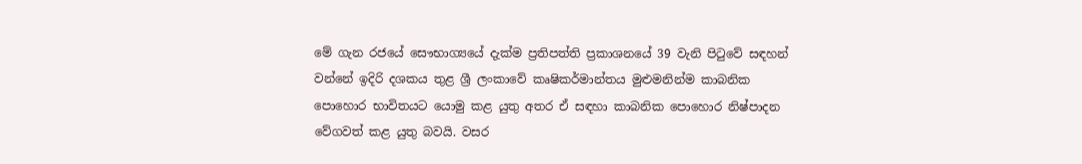මේ ගැන රජයේ සෞභාග්‍යයේ දැක්ම ප්‍රතිපත්ති ප්‍රකාශනයේ 39 වැනි පිටුවේ සඳහන් වන්නේ ඉදිරි දශකය තුළ ශ්‍රී ලංකාවේ කෘෂිකර්මාන්තය මුළුමනින්ම කාබනික පොහොර භාවිතයට යොමු කළ යුතු අතර ඒ සඳහා කාබනික පොහොර නිෂ්පාදන වේගවත් කළ යුතු බවයි. වසර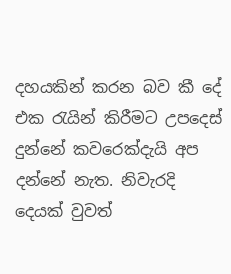දහයකින් කරන බව කී දේ එක රැයින් කිරීමට උපදෙස් දුන්නේ කවරෙක්දැයි අප දන්නේ නැත. නිවැරදි දෙයක් වුවත්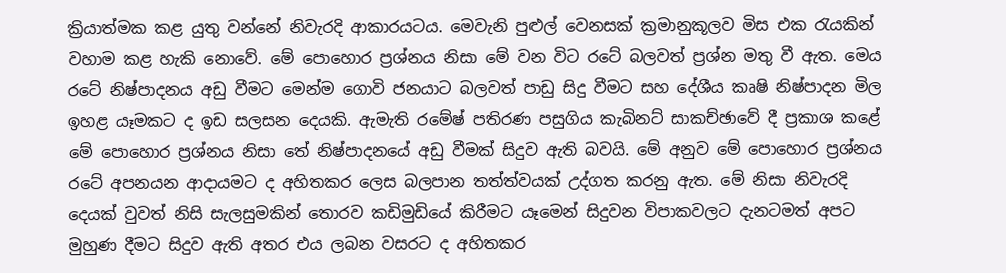ක්‍රියාත්මක කළ යුතු වන්නේ නිවැරදි ආකාරයටය. මෙවැනි පුළුල් වෙනසක් ක්‍රමානුකූලව මිස එක රැයකින් වහාම කළ හැකි නොවේ. මේ පොහොර ප්‍රශ්නය නිසා මේ වන විට රටේ බලවත් ප්‍රශ්න මතු වී ඇත. මෙය රටේ නිෂ්පාදනය අඩු වීමට මෙන්ම ගොවි ජනයාට බලවත් පාඩු සිදු වීමට සහ දේශීය කෘෂි නිෂ්පාදන මිල ඉහළ යෑමකට ද ඉඩ සලසන දෙයකි. ඇමැති රමේෂ් පතිරණ පසුගිය කැබිනට් සාකච්ඡාවේ දී ප්‍රකාශ කළේ මේ පොහොර ප්‍රශ්නය නිසා තේ නිෂ්පාදනයේ අඩු වීමක් සිදුව ඇති බවයි. මේ අනුව මේ පොහොර ප්‍රශ්නය රටේ අපනයන ආදායමට ද අහිතකර ලෙස බලපාන තත්ත්වයක් උද්ගත කරනු ඇත. මේ නිසා නිවැරදි දෙයක් වුවත් නිසි සැලසුමකින් තොරව කඩිමුඩියේ කිරීමට යෑමෙන් සිදුවන විපාකවලට දැනටමත් අපට මුහුණ දීමට සිදුව ඇති අතර එය ලබන වසරට ද අහිතකර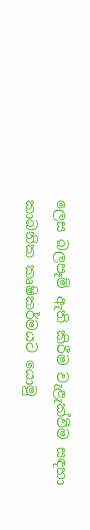ලෙස බලපෑම් ඇති කිරීම වැළැක්වීම සඳහා කාබනික කෘෂිකර්මයට යොමු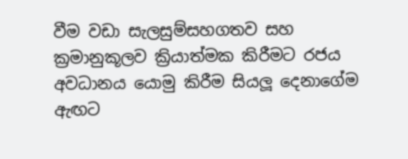වීම වඩා සැලසුම්සහගතව සහ ක්‍රමානුකූලව ක්‍රියාත්මක කිරීමට රජය අවධානය යොමු කිරීම සියලූ දෙනාගේම ඇඟට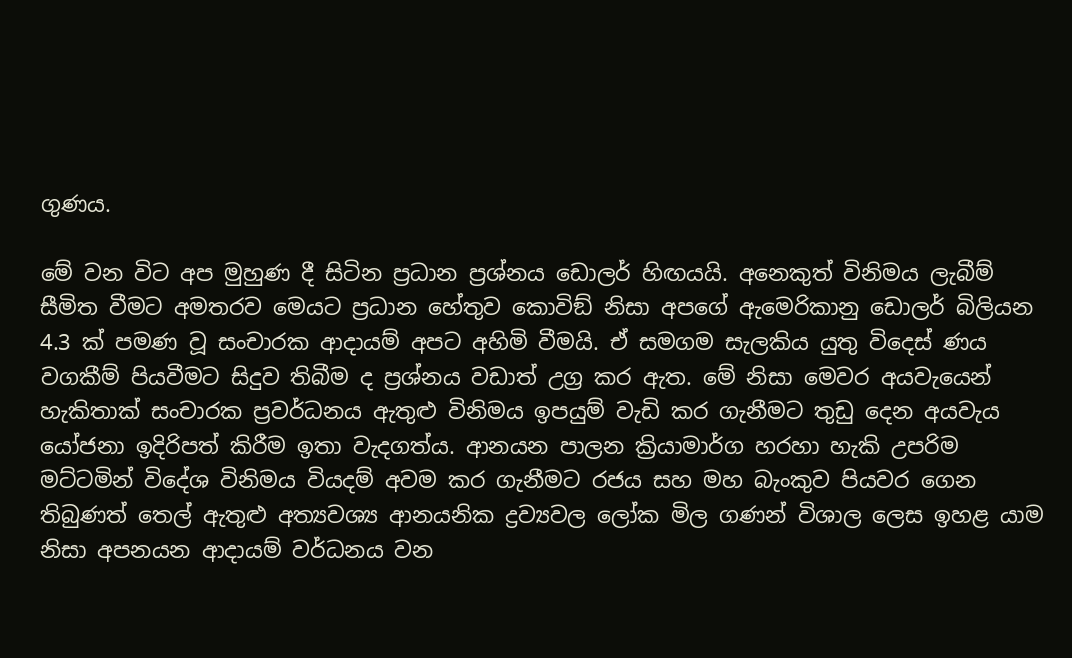ගුණය.

මේ වන විට අප මුහුණ දී සිටින ප්‍රධාන ප්‍රශ්නය ඩොලර් හිඟයයි. අනෙකුත් විනිමය ලැබීම් සීමිත වීමට අමතරව මෙයට ප්‍රධාන හේතුව කොවිඞ් නිසා අපගේ ඇමෙරිකානු ඩොලර් බිලියන 4.3 ක් පමණ වූ සංචාරක ආදායම් අපට අහිමි වීමයි. ඒ සමගම සැලකිය යුතු විදෙස් ණය වගකීම් පියවීමට සිදුව තිබීම ද ප්‍රශ්නය වඩාත් උග්‍ර කර ඇත. මේ නිසා මෙවර අයවැයෙන් හැකිතාක් සංචාරක ප්‍රවර්ධනය ඇතුළු විනිමය ඉපයුම් වැඩි කර ගැනීමට තුඩු දෙන අයවැය යෝජනා ඉදිරිපත් කිරීම ඉතා වැදගත්ය. ආනයන පාලන ක්‍රියාමාර්ග හරහා හැකි උපරිම මට්ටමින් විදේශ විනිමය වියදම් අවම කර ගැනීමට රජය සහ මහ බැංකුව පියවර ගෙන තිබුණත් තෙල් ඇතුළු අත්‍යවශ්‍ය ආනයනික ද්‍රව්‍යවල ලෝක මිල ගණන් විශාල ලෙස ඉහළ යාම නිසා අපනයන ආදායම් වර්ධනය වන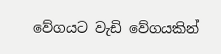වේගයට වැඩි වේගයකින්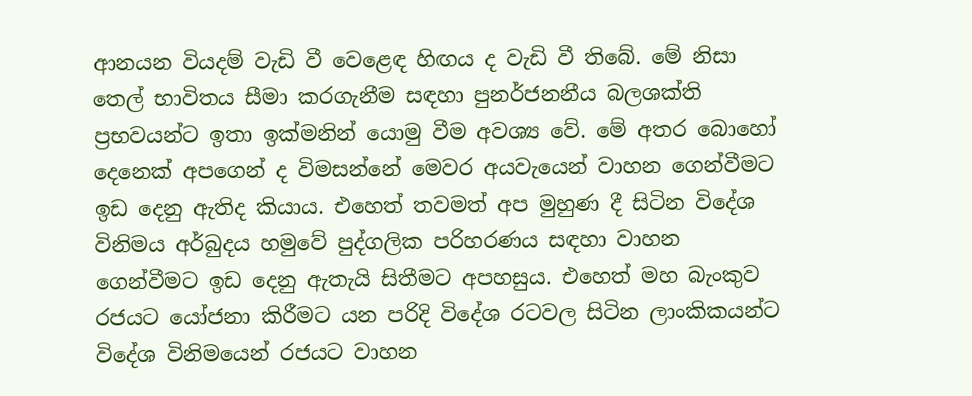ආනයන වියදම් වැඩි වී වෙළෙඳ හිඟය ද වැඩි වී තිබේ. මේ නිසා තෙල් භාවිතය සීමා කරගැනීම සඳහා පුනර්ජනනීය බලශක්ති ප්‍රභවයන්ට ඉතා ඉක්මනින් යොමු වීම අවශ්‍ය වේ. මේ අතර බොහෝ දෙනෙක් අපගෙන් ද විමසන්නේ මෙවර අයවැයෙන් වාහන ගෙන්වීමට ඉඩ දෙනු ඇතිද කියාය. එහෙත් තවමත් අප මුහුණ දී සිටින විදේශ විනිමය අර්බුදය හමුවේ පුද්ගලික පරිහරණය සඳහා වාහන ගෙන්වීමට ඉඩ දෙනු ඇතැයි සිතීමට අපහසුය. එහෙත් මහ බැංකුව රජයට යෝජනා කිරීමට යන පරිදි විදේශ රටවල සිටින ලාංකිකයන්ට විදේශ විනිමයෙන් රජයට වාහන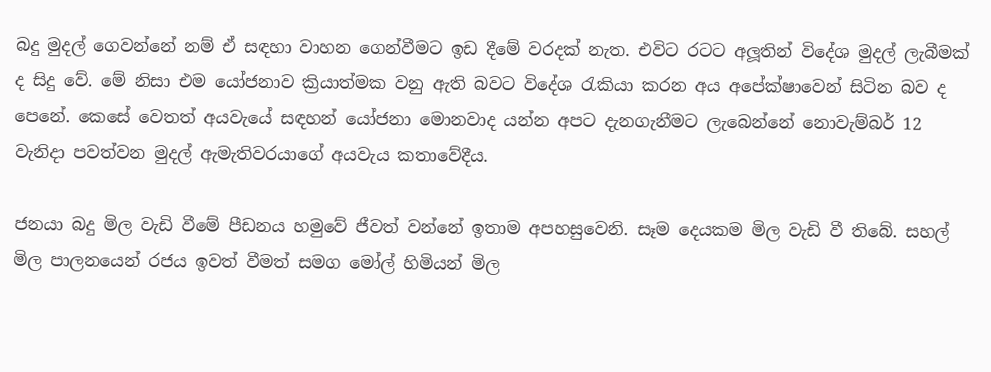බදු මුදල් ගෙවන්නේ නම් ඒ සඳහා වාහන ගෙන්වීමට ඉඩ දීමේ වරදක් නැත. එවිට රටට අලූතින් විදේශ මුදල් ලැබීමක් ද සිදු වේ. මේ නිසා එම යෝජනාව ක්‍රියාත්මක වනු ඇති බවට විදේශ රැකියා කරන අය අපේක්ෂාවෙන් සිටින බව ද පෙනේ. කෙසේ වෙතත් අයවැයේ සඳහන් යෝජනා මොනවාද යන්න අපට දැනගැනීමට ලැබෙන්නේ නොවැම්බර් 12 වැනිදා පවත්වන මුදල් ඇමැතිවරයාගේ අයවැය කතාවේදීය.

ජනයා බදු මිල වැඩි වීමේ පීඩනය හමුවේ ජීවත් වන්නේ ඉතාම අපහසුවෙනි. සෑම දෙයකම මිල වැඩි වී තිබේ. සහල් මිල පාලනයෙන් රජය ඉවත් වීමත් සමග මෝල් හිමියන් මිල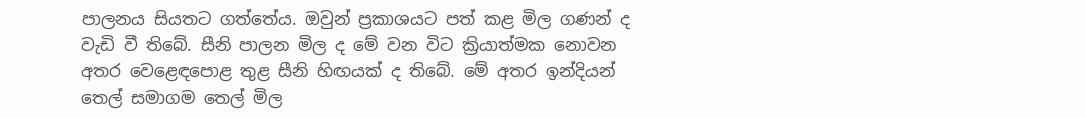පාලනය සියතට ගත්තේය. ඔවුන් ප්‍රකාශයට පත් කළ මිල ගණන් ද වැඩි වී තිබේ. සීනි පාලන මිල ද මේ වන විට ක්‍රියාත්මක නොවන අතර වෙළෙඳපොළ තුළ සීනි හිඟයක් ද තිබේ. මේ අතර ඉන්දියන් තෙල් සමාගම තෙල් මිල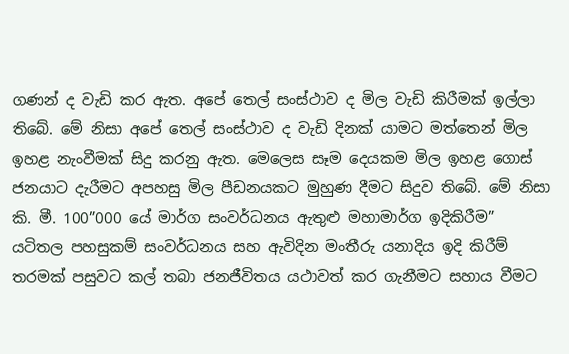ගණන් ද වැඩි කර ඇත. අපේ තෙල් සංස්ථාව ද මිල වැඩි කිරීමක් ඉල්ලා තිබේ. මේ නිසා අපේ තෙල් සංස්ථාව ද වැඩි දිනක් යාමට මත්තෙන් මිල ඉහළ නැංවීමක් සිදු කරනු ඇත. මෙලෙස සෑම දෙයකම මිල ඉහළ ගොස් ජනයාට දැරීමට අපහසු මිල පීඩනයකට මුහුණ දීමට සිදුව තිබේ. මේ නිසා කි. මී. 100”000 යේ මාර්ග සංවර්ධනය ඇතුළු මහාමාර්ග ඉදිකිරීම” යටිතල පහසුකම් සංවර්ධනය සහ ඇවිදින මංතීරු යනාදිය ඉදි කිරීම් තරමක් පසුවට කල් තබා ජනජීවිතය යථාවත් කර ගැනීමට සහාය වීමට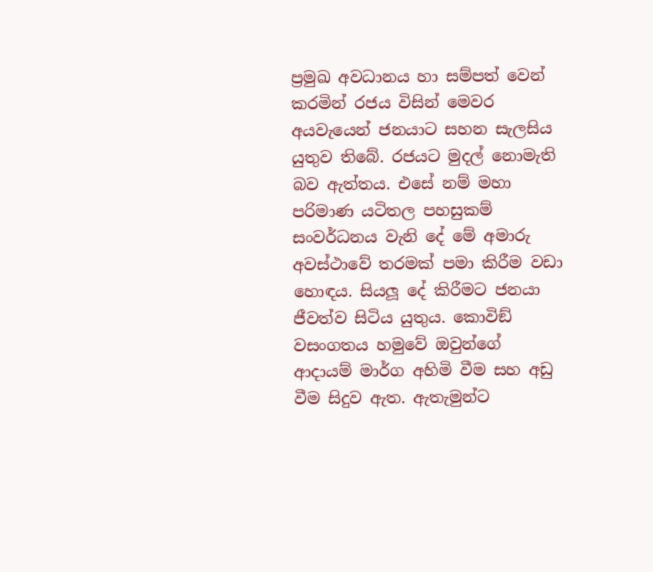ප්‍රමුඛ අවධානය හා සම්පත් වෙන් කරමින් රජය විසින් මෙවර අයවැයෙන් ජනයාට සහන සැලසිය යුතුව තිබේ. රජයට මුදල් නොමැති බව ඇත්තය. එසේ නම් මහා පරිමාණ යටිතල පහසුකම් සංවර්ධනය වැනි දේ මේ අමාරු අවස්ථාවේ තරමක් පමා කිරීම වඩා හොඳය. සියලූ දේ කිරීමට ජනයා ජීවත්ව සිටිය යුතුය. කොවිඞ් වසංගතය හමුවේ ඔවුන්ගේ ආදායම් මාර්ග අහිමි වීම සහ අඩු වීම සිදුව ඇත. ඇතැමුන්ට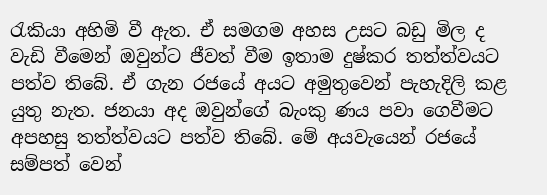රැකියා අහිමි වී ඇත. ඒ සමගම අහස උසට බඩු මිල ද වැඩි වීමෙන් ඔවුන්ට ජීවත් වීම ඉතාම දුෂ්කර තත්ත්වයට පත්ව තිබේ. ඒ ගැන රජයේ අයට අමුතුවෙන් පැහැදිලි කළ යුතු නැත. ජනයා අද ඔවුන්ගේ බැංකු ණය පවා ගෙවීමට අපහසු තත්ත්වයට පත්ව තිබේ. මේ අයවැයෙන් රජයේ සම්පත් වෙන්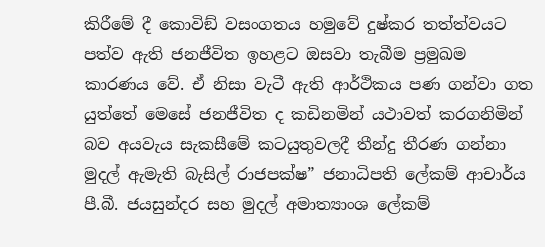කිරීමේ දී කොවිඞ් වසංගතය හමුවේ දුෂ්කර තත්ත්වයට පත්ව ඇති ජනජීවිත ඉහළට ඔසවා තැබීම ප්‍රමුඛම කාරණය වේ. ඒ නිසා වැටී ඇති ආර්ථිකය පණ ගන්වා ගත යුත්තේ මෙසේ ජනජීවිත ද කඩිනමින් යථාවත් කරගනිමින් බව අයවැය සැකසීමේ කටයුතුවලදී තීන්දු තීරණ ගන්නා මුදල් ඇමැති බැසිල් රාජපක්ෂ” ජනාධිපති ලේකම් ආචාර්ය පී.බී. ජයසුන්දර සහ මුදල් අමාත්‍යාංශ ලේකම්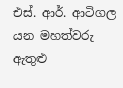එස්. ආර්. ආටිගල යන මහත්වරු ඇතුළු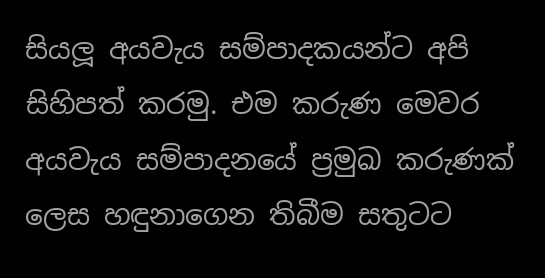සියලූ අයවැය සම්පාදකයන්ට අපි සිහිපත් කරමු. එම කරුණ මෙවර අයවැය සම්පාදනයේ ප්‍රමුඛ කරුණක් ලෙස හඳුනාගෙන තිබීම සතුටට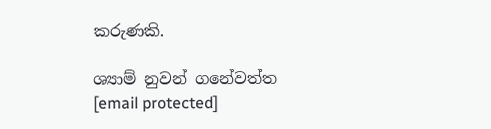කරුණකි.

ශ්‍යාම් නුවන් ගනේවත්ත
[email protected]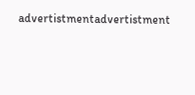advertistmentadvertistment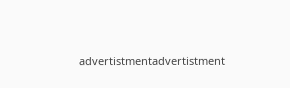advertistmentadvertistment